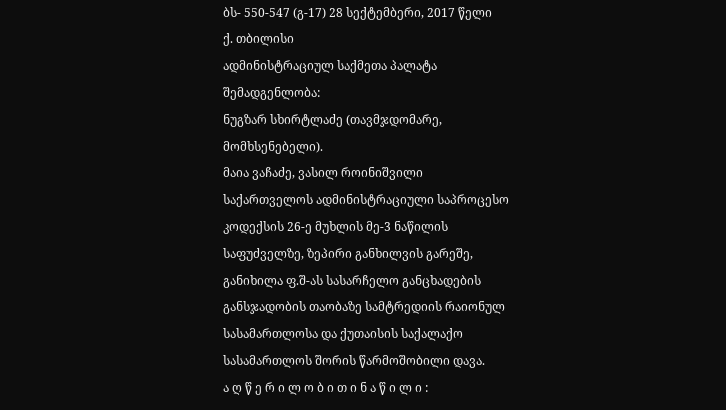ბს- 550-547 (გ-17) 28 სექტემბერი, 2017 წელი
ქ. თბილისი
ადმინისტრაციულ საქმეთა პალატა
შემადგენლობა:
ნუგზარ სხირტლაძე (თავმჯდომარე, მომხსენებელი).
მაია ვაჩაძე, ვასილ როინიშვილი
საქართველოს ადმინისტრაციული საპროცესო კოდექსის 26-ე მუხლის მე-3 ნაწილის საფუძველზე, ზეპირი განხილვის გარეშე, განიხილა ფ.შ-ას სასარჩელო განცხადების განსჯადობის თაობაზე სამტრედიის რაიონულ სასამართლოსა და ქუთაისის საქალაქო სასამართლოს შორის წარმოშობილი დავა.
ა ღ წ ე რ ი ლ ო ბ ი თ ი ნ ა წ ი ლ ი :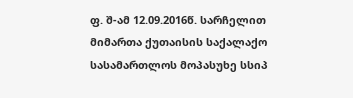ფ. შ-ამ 12.09.2016წ. სარჩელით მიმართა ქუთაისის საქალაქო სასამართლოს მოპასუხე სსიპ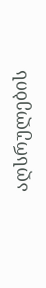აღსრულების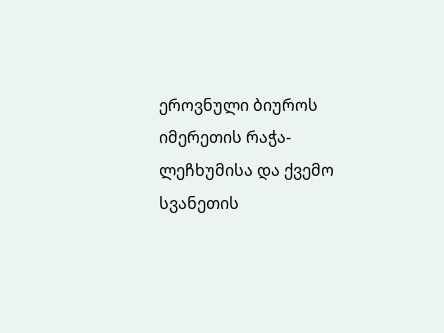ეროვნული ბიუროს იმერეთის რაჭა-ლეჩხუმისა და ქვემო სვანეთის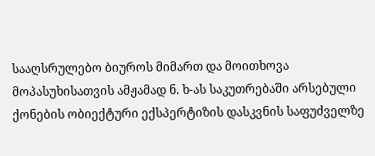სააღსრულებო ბიუროს მიმართ და მოითხოვა მოპასუხისათვის ამჟამად ნ. ხ-ას საკუთრებაში არსებული ქონების ობიექტური ექსპერტიზის დასკვნის საფუძველზე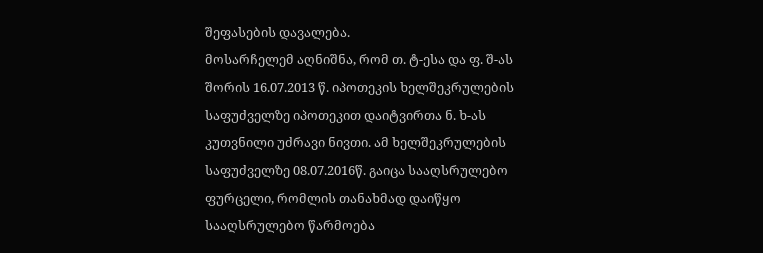შეფასების დავალება.
მოსარჩელემ აღნიშნა, რომ თ. ტ-ესა და ფ. შ-ას შორის 16.07.2013 წ. იპოთეკის ხელშეკრულების საფუძველზე იპოთეკით დაიტვირთა ნ. ხ-ას კუთვნილი უძრავი ნივთი. ამ ხელშეკრულების საფუძველზე 08.07.2016წ. გაიცა სააღსრულებო ფურცელი, რომლის თანახმად დაიწყო სააღსრულებო წარმოება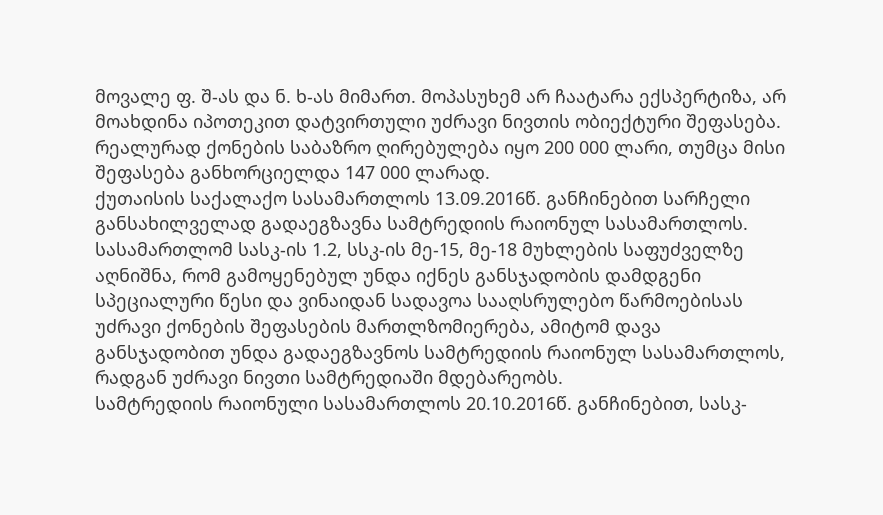მოვალე ფ. შ-ას და ნ. ხ-ას მიმართ. მოპასუხემ არ ჩაატარა ექსპერტიზა, არ მოახდინა იპოთეკით დატვირთული უძრავი ნივთის ობიექტური შეფასება. რეალურად ქონების საბაზრო ღირებულება იყო 200 000 ლარი, თუმცა მისი შეფასება განხორციელდა 147 000 ლარად.
ქუთაისის საქალაქო სასამართლოს 13.09.2016წ. განჩინებით სარჩელი განსახილველად გადაეგზავნა სამტრედიის რაიონულ სასამართლოს.
სასამართლომ სასკ-ის 1.2, სსკ-ის მე-15, მე-18 მუხლების საფუძველზე აღნიშნა, რომ გამოყენებულ უნდა იქნეს განსჯადობის დამდგენი სპეციალური წესი და ვინაიდან სადავოა სააღსრულებო წარმოებისას უძრავი ქონების შეფასების მართლზომიერება, ამიტომ დავა განსჯადობით უნდა გადაეგზავნოს სამტრედიის რაიონულ სასამართლოს, რადგან უძრავი ნივთი სამტრედიაში მდებარეობს.
სამტრედიის რაიონული სასამართლოს 20.10.2016წ. განჩინებით, სასკ-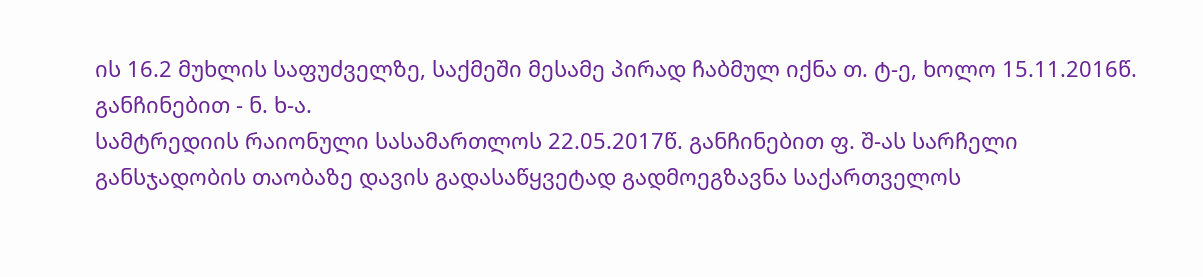ის 16.2 მუხლის საფუძველზე, საქმეში მესამე პირად ჩაბმულ იქნა თ. ტ-ე, ხოლო 15.11.2016წ. განჩინებით - ნ. ხ-ა.
სამტრედიის რაიონული სასამართლოს 22.05.2017წ. განჩინებით ფ. შ-ას სარჩელი განსჯადობის თაობაზე დავის გადასაწყვეტად გადმოეგზავნა საქართველოს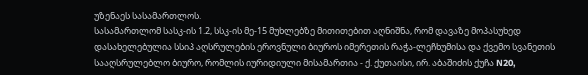უზენაეს სასამართლოს.
სასამართლომ სასკ-ის 1.2, სსკ-ის მე-15 მუხლებზე მითითებით აღნიშნა, რომ დავაზე მოპასუხედ დასახელებულია სსიპ აღსრულების ეროვნული ბიუროს იმერეთის რაჭა-ლეჩხუმისა და ქვემო სვანეთის სააღსრულებლო ბიურო, რომლის იურიდიული მისამართია - ქ. ქუთაისი, ირ. აბაშიძის ქუჩა N20,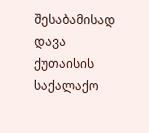შესაბამისად დავა ქუთაისის საქალაქო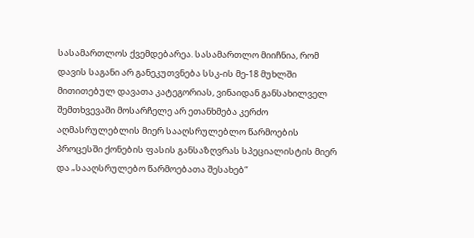სასამართლოს ქვემდებარეა. სასამართლო მიიჩნია, რომ დავის საგანი არ განეკუთვნება სსკ-ის მე-18 მუხლში მითითებულ დავათა კატეგორიას, ვინაიდან განსახილველ შემთხვევაში მოსარჩელე არ ეთანხმება კერძო აღმასრულებლის მიერ სააღსრულებლო წარმოების პროცესში ქონების ფასის განსაზღვრას სპეციალისტის მიერ და „სააღსრულებო წარმოებათა შესახებ“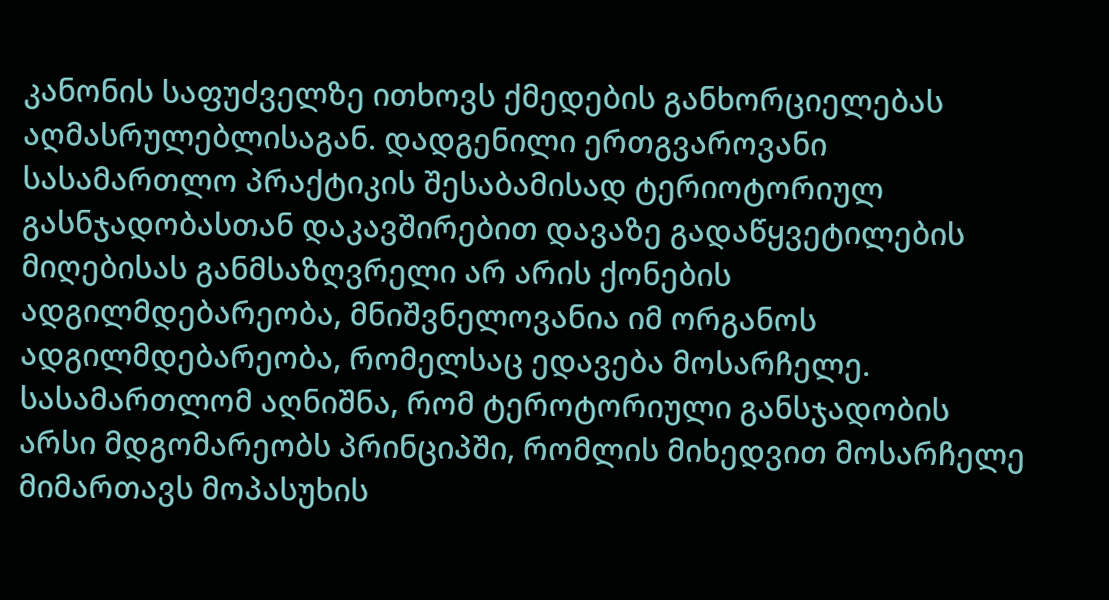კანონის საფუძველზე ითხოვს ქმედების განხორციელებას აღმასრულებლისაგან. დადგენილი ერთგვაროვანი სასამართლო პრაქტიკის შესაბამისად ტერიოტორიულ გასნჯადობასთან დაკავშირებით დავაზე გადაწყვეტილების მიღებისას განმსაზღვრელი არ არის ქონების ადგილმდებარეობა, მნიშვნელოვანია იმ ორგანოს ადგილმდებარეობა, რომელსაც ედავება მოსარჩელე.
სასამართლომ აღნიშნა, რომ ტეროტორიული განსჯადობის არსი მდგომარეობს პრინციპში, რომლის მიხედვით მოსარჩელე მიმართავს მოპასუხის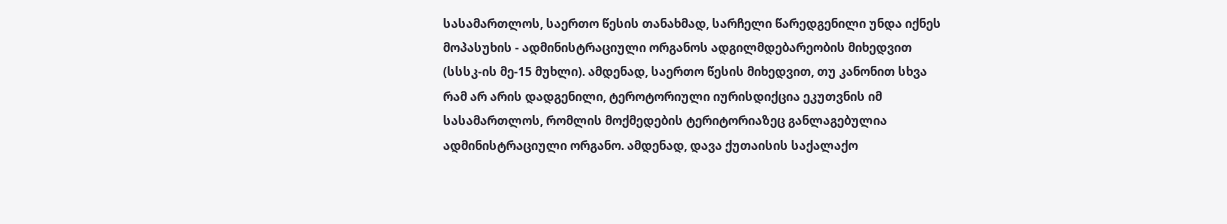სასამართლოს, საერთო წესის თანახმად, სარჩელი წარედგენილი უნდა იქნეს მოპასუხის - ადმინისტრაციული ორგანოს ადგილმდებარეობის მიხედვით (სსსკ-ის მე-15 მუხლი). ამდენად, საერთო წესის მიხედვით, თუ კანონით სხვა რამ არ არის დადგენილი, ტეროტორიული იურისდიქცია ეკუთვნის იმ სასამართლოს, რომლის მოქმედების ტერიტორიაზეც განლაგებულია ადმინისტრაციული ორგანო. ამდენად, დავა ქუთაისის საქალაქო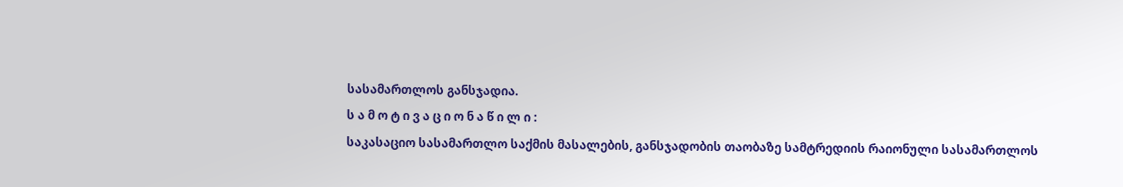სასამართლოს განსჯადია.
ს ა მ ო ტ ი ვ ა ც ი ო ნ ა წ ი ლ ი :
საკასაციო სასამართლო საქმის მასალების, განსჯადობის თაობაზე სამტრედიის რაიონული სასამართლოს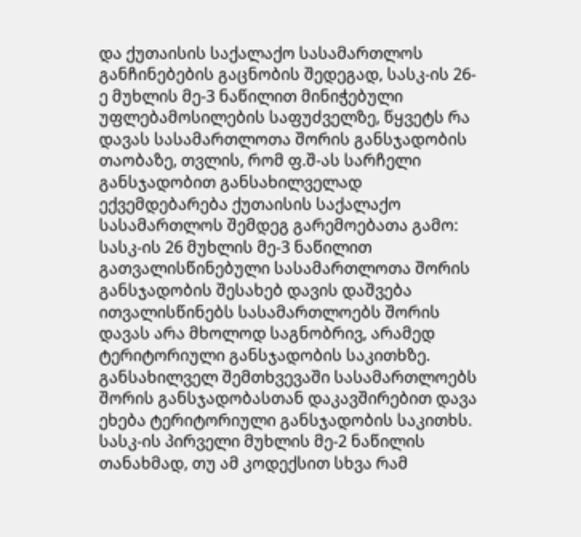და ქუთაისის საქალაქო სასამართლოს განჩინებების გაცნობის შედეგად, სასკ-ის 26-ე მუხლის მე-3 ნაწილით მინიჭებული უფლებამოსილების საფუძველზე, წყვეტს რა დავას სასამართლოთა შორის განსჯადობის თაობაზე, თვლის, რომ ფ.შ-ას სარჩელი განსჯადობით განსახილველად ექვემდებარება ქუთაისის საქალაქო სასამართლოს შემდეგ გარემოებათა გამო:
სასკ-ის 26 მუხლის მე-3 ნაწილით გათვალისწინებული სასამართლოთა შორის განსჯადობის შესახებ დავის დაშვება ითვალისწინებს სასამართლოებს შორის დავას არა მხოლოდ საგნობრივ, არამედ ტერიტორიული განსჯადობის საკითხზე. განსახილველ შემთხვევაში სასამართლოებს შორის განსჯადობასთან დაკავშირებით დავა ეხება ტერიტორიული განსჯადობის საკითხს.
სასკ-ის პირველი მუხლის მე-2 ნაწილის თანახმად, თუ ამ კოდექსით სხვა რამ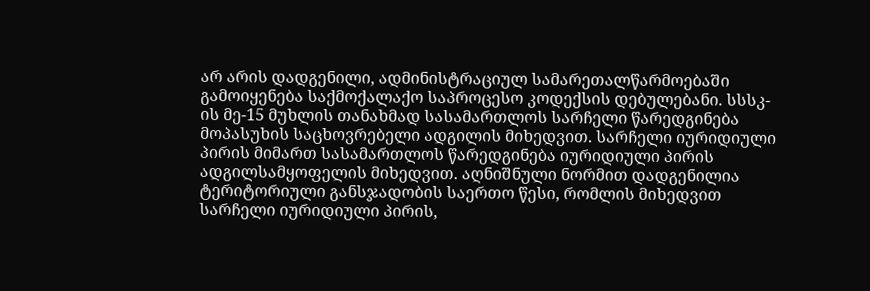არ არის დადგენილი, ადმინისტრაციულ სამარეთალწარმოებაში გამოიყენება საქმოქალაქო საპროცესო კოდექსის დებულებანი. სსსკ-ის მე-15 მუხლის თანახმად სასამართლოს სარჩელი წარედგინება მოპასუხის საცხოვრებელი ადგილის მიხედვით. სარჩელი იურიდიული პირის მიმართ სასამართლოს წარედგინება იურიდიული პირის ადგილსამყოფელის მიხედვით. აღნიშნული ნორმით დადგენილია ტერიტორიული განსჯადობის საერთო წესი, რომლის მიხედვით სარჩელი იურიდიული პირის,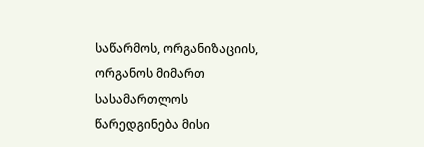საწარმოს, ორგანიზაციის, ორგანოს მიმართ სასამართლოს წარედგინება მისი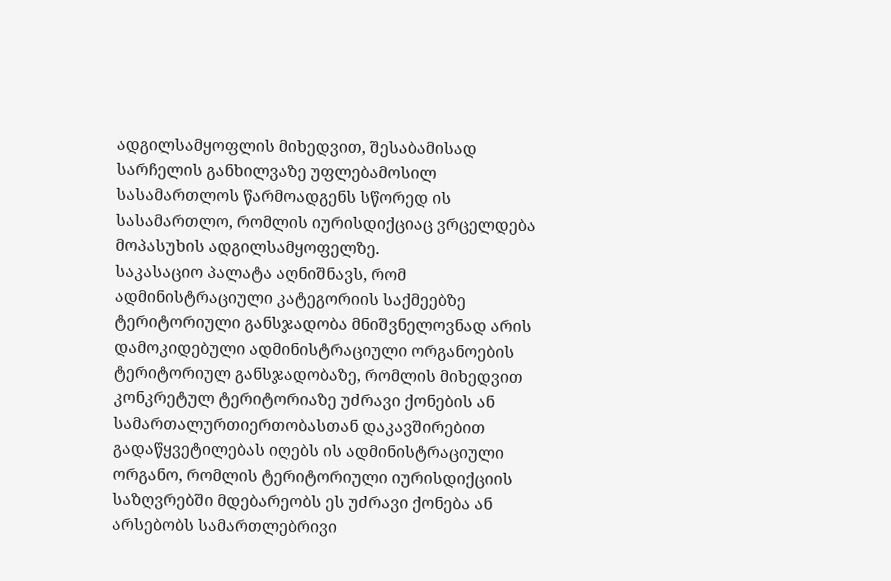ადგილსამყოფლის მიხედვით, შესაბამისად სარჩელის განხილვაზე უფლებამოსილ სასამართლოს წარმოადგენს სწორედ ის სასამართლო, რომლის იურისდიქციაც ვრცელდება მოპასუხის ადგილსამყოფელზე.
საკასაციო პალატა აღნიშნავს, რომ ადმინისტრაციული კატეგორიის საქმეებზე ტერიტორიული განსჯადობა მნიშვნელოვნად არის დამოკიდებული ადმინისტრაციული ორგანოების ტერიტორიულ განსჯადობაზე, რომლის მიხედვით კონკრეტულ ტერიტორიაზე უძრავი ქონების ან სამართალურთიერთობასთან დაკავშირებით გადაწყვეტილებას იღებს ის ადმინისტრაციული ორგანო, რომლის ტერიტორიული იურისდიქციის საზღვრებში მდებარეობს ეს უძრავი ქონება ან არსებობს სამართლებრივი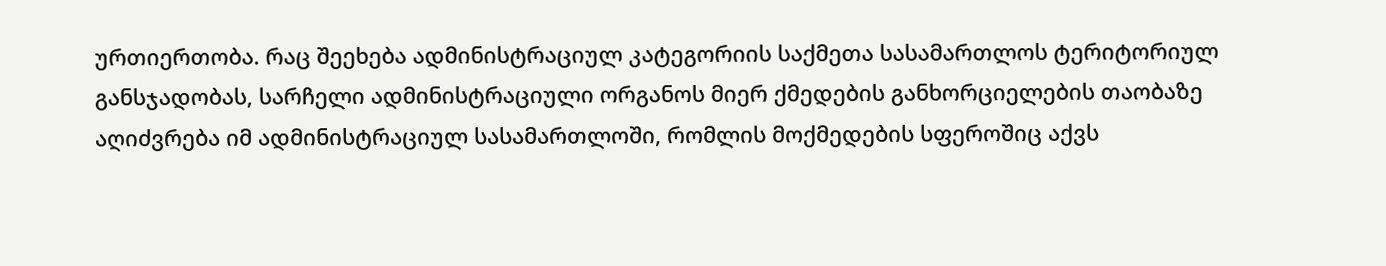ურთიერთობა. რაც შეეხება ადმინისტრაციულ კატეგორიის საქმეთა სასამართლოს ტერიტორიულ განსჯადობას, სარჩელი ადმინისტრაციული ორგანოს მიერ ქმედების განხორციელების თაობაზე აღიძვრება იმ ადმინისტრაციულ სასამართლოში, რომლის მოქმედების სფეროშიც აქვს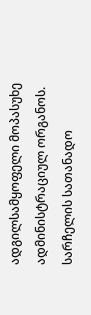ადგილსამყოფელი მოპასუხე ადმინისტრაციულ ორგანოს. სარჩელის სათანადო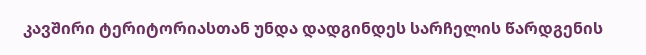კავშირი ტერიტორიასთან უნდა დადგინდეს სარჩელის წარდგენის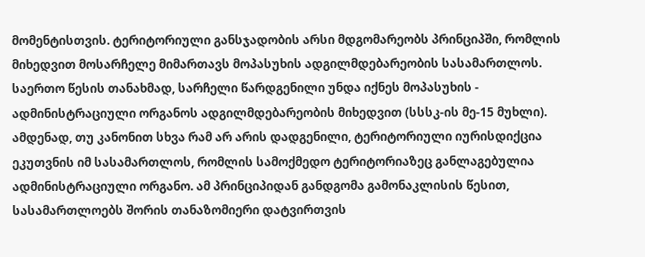მომენტისთვის. ტერიტორიული განსჯადობის არსი მდგომარეობს პრინციპში, რომლის მიხედვით მოსარჩელე მიმართავს მოპასუხის ადგილმდებარეობის სასამართლოს. საერთო წესის თანახმად, სარჩელი წარდგენილი უნდა იქნეს მოპასუხის - ადმინისტრაციული ორგანოს ადგილმდებარეობის მიხედვით (სსსკ-ის მე-15 მუხლი). ამდენად, თუ კანონით სხვა რამ არ არის დადგენილი, ტერიტორიული იურისდიქცია ეკუთვნის იმ სასამართლოს, რომლის სამოქმედო ტერიტორიაზეც განლაგებულია ადმინისტრაციული ორგანო. ამ პრინციპიდან განდგომა გამონაკლისის წესით, სასამართლოებს შორის თანაზომიერი დატვირთვის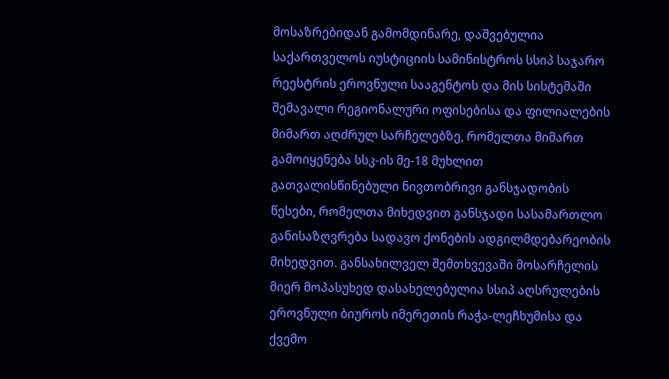მოსაზრებიდან გამომდინარე, დაშვებულია საქართველოს იუსტიციის სამინისტროს სსიპ საჯარო რეესტრის ეროვნული სააგენტოს და მის სისტემაში შემავალი რეგიონალური ოფისებისა და ფილიალების მიმართ აღძრულ სარჩელებზე, რომელთა მიმართ გამოიყენება სსკ-ის მე-18 მუხლით გათვალისწინებული ნივთობრივი განსჯადობის წესები, რომელთა მიხედვით განსჯადი სასამართლო განისაზღვრება სადავო ქონების ადგილმდებარეობის მიხედვით. განსახილველ შემთხვევაში მოსარჩელის მიერ მოპასუხედ დასახელებულია სსიპ აღსრულების ეროვნული ბიუროს იმერეთის რაჭა-ლეჩხუმისა და ქვემო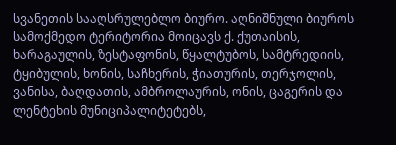სვანეთის სააღსრულებლო ბიურო. აღნიშნული ბიუროს სამოქმედო ტერიტორია მოიცავს ქ. ქუთაისის, ხარაგაულის, ზესტაფონის, წყალტუბოს, სამტრედიის, ტყიბულის, ხონის, საჩხერის, ჭიათურის, თერჯოლის, ვანისა, ბაღდათის, ამბროლაურის, ონის, ცაგერის და ლენტეხის მუნიციპალიტეტებს,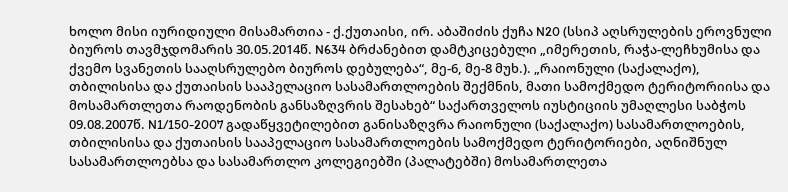ხოლო მისი იურიდიული მისამართია - ქ.ქუთაისი, ირ. აბაშიძის ქუჩა N20 (სსიპ აღსრულების ეროვნული ბიუროს თავმჯდომარის 30.05.2014წ. N634 ბრძანებით დამტკიცებული „იმერეთის, რაჭა-ლეჩხუმისა და ქვემო სვანეთის სააღსრულებო ბიუროს დებულება“, მე-6, მე-8 მუხ.). „რაიონული (საქალაქო), თბილისისა და ქუთაისის სააპელაციო სასამართლოების შექმნის, მათი სამოქმედო ტერიტორიისა და მოსამართლეთა რაოდენობის განსაზღვრის შესახებ“ საქართველოს იუსტიციის უმაღლესი საბჭოს 09.08.2007წ. N1/150-2007 გადაწყვეტილებით განისაზღვრა რაიონული (საქალაქო) სასამართლოების, თბილისისა და ქუთაისის სააპელაციო სასამართლოების სამოქმედო ტერიტორიები, აღნიშნულ სასამართლოებსა და სასამართლო კოლეგიებში (პალატებში) მოსამართლეთა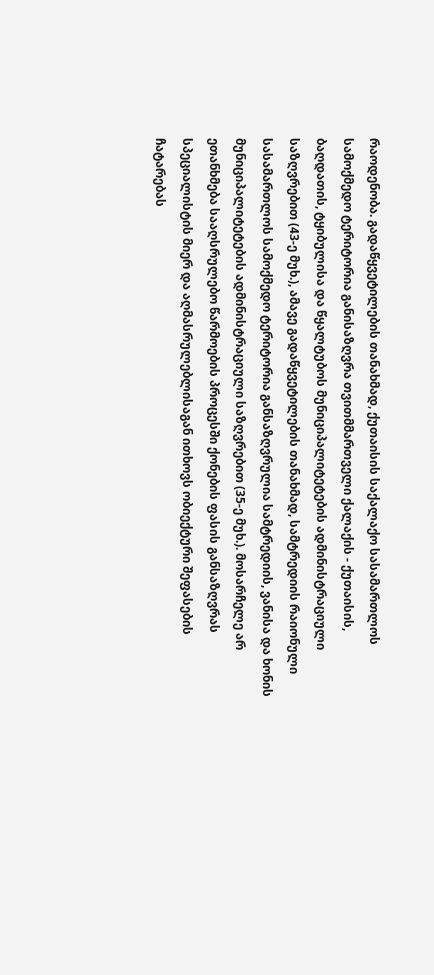რაოდენობა. გადაწყვეტილების თანახმად, ქუთაისის საქალაქო სასამართლოს სამოქმედო ტერიტორია განისაზღვრა თვითმმართველი ქალაქის - ქუთაისის, ბაღდათის, ტყიბულისა და წყალტუბოს მუნიციპალიტეტების ადმინისტრაციული საზღვრებით (43-ე მუხ.), ამავე გადაწყვეტილების თანახმად, სამტრედიის რაიონული სასამართლოს სამოქმედო ტერიტორია განსაზღვრულია სამტრედიის, ვანისა და ხონის მუნიციპალიტეტების ადმინისტრაციული საზღვრებით (35-ე მუხ.). მოსარჩელე არ ეთანხმება სააღსრულებო წარმოების პროცესში ქონების ფასის განსაზღვრას სპეციალისტის მიერ და აღმასრულებლისაგან ითხოვს ობიექტური შეფასების ჩატარებას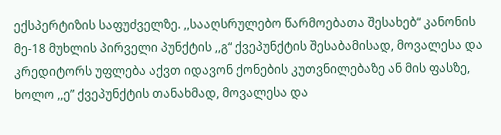ექსპერტიზის საფუძველზე. ,,სააღსრულებო წარმოებათა შესახებ“ კანონის მე-18 მუხლის პირველი პუნქტის ,,გ“ ქვეპუნქტის შესაბამისად, მოვალესა და კრედიტორს უფლება აქვთ იდავონ ქონების კუთვნილებაზე ან მის ფასზე, ხოლო ,,ე” ქვეპუნქტის თანახმად, მოვალესა და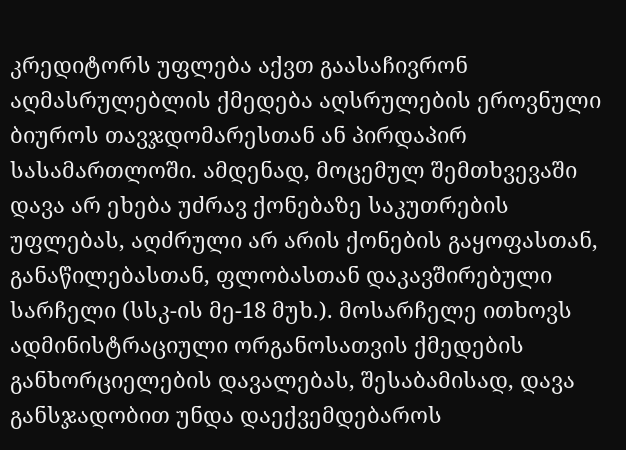კრედიტორს უფლება აქვთ გაასაჩივრონ აღმასრულებლის ქმედება აღსრულების ეროვნული ბიუროს თავჯდომარესთან ან პირდაპირ სასამართლოში. ამდენად, მოცემულ შემთხვევაში დავა არ ეხება უძრავ ქონებაზე საკუთრების უფლებას, აღძრული არ არის ქონების გაყოფასთან, განაწილებასთან, ფლობასთან დაკავშირებული სარჩელი (სსკ-ის მე-18 მუხ.). მოსარჩელე ითხოვს ადმინისტრაციული ორგანოსათვის ქმედების განხორციელების დავალებას, შესაბამისად, დავა განსჯადობით უნდა დაექვემდებაროს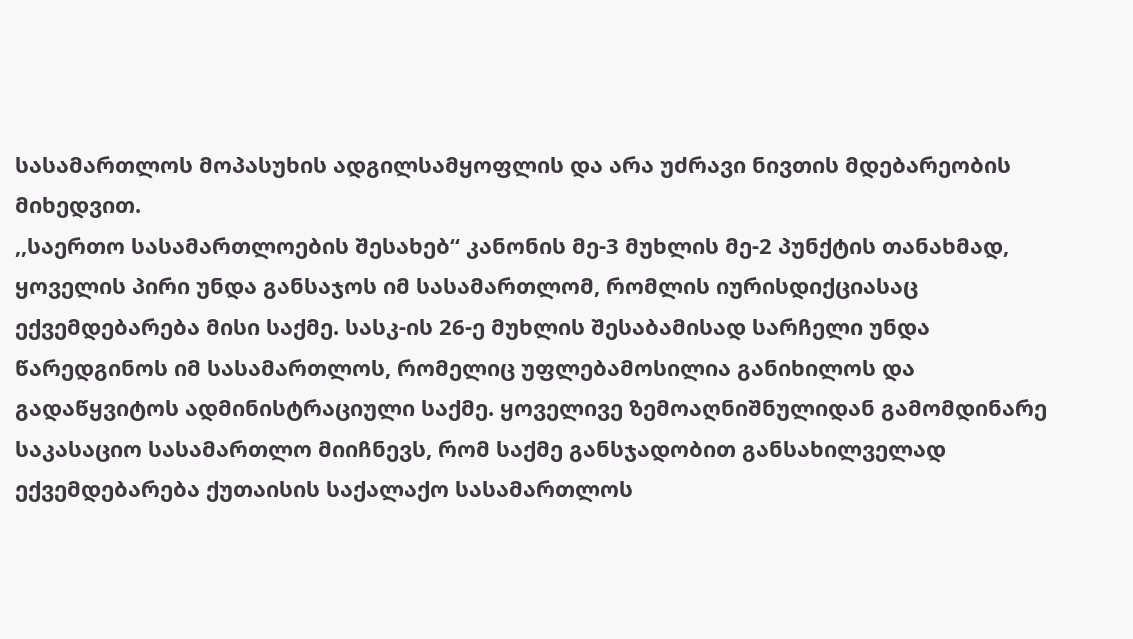სასამართლოს მოპასუხის ადგილსამყოფლის და არა უძრავი ნივთის მდებარეობის მიხედვით.
,,საერთო სასამართლოების შესახებ“ კანონის მე-3 მუხლის მე-2 პუნქტის თანახმად, ყოველის პირი უნდა განსაჯოს იმ სასამართლომ, რომლის იურისდიქციასაც ექვემდებარება მისი საქმე. სასკ-ის 26-ე მუხლის შესაბამისად სარჩელი უნდა წარედგინოს იმ სასამართლოს, რომელიც უფლებამოსილია განიხილოს და გადაწყვიტოს ადმინისტრაციული საქმე. ყოველივე ზემოაღნიშნულიდან გამომდინარე საკასაციო სასამართლო მიიჩნევს, რომ საქმე განსჯადობით განსახილველად ექვემდებარება ქუთაისის საქალაქო სასამართლოს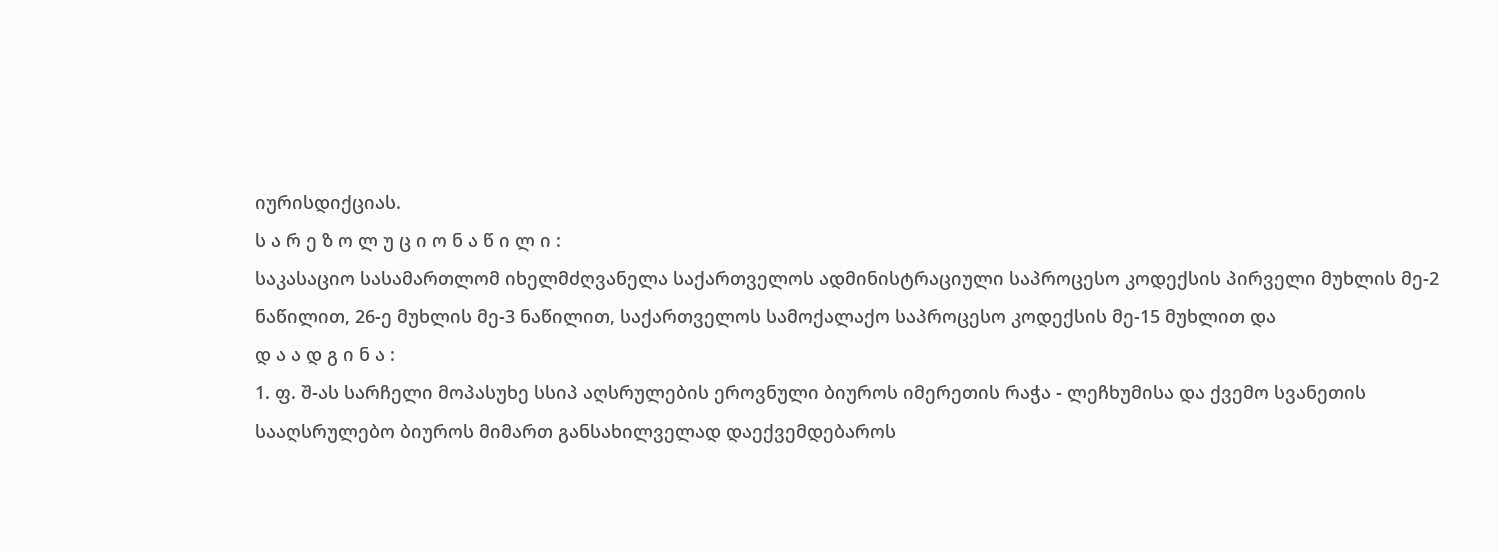იურისდიქციას.
ს ა რ ე ზ ო ლ უ ც ი ო ნ ა წ ი ლ ი :
საკასაციო სასამართლომ იხელმძღვანელა საქართველოს ადმინისტრაციული საპროცესო კოდექსის პირველი მუხლის მე-2 ნაწილით, 26-ე მუხლის მე-3 ნაწილით, საქართველოს სამოქალაქო საპროცესო კოდექსის მე-15 მუხლით და
დ ა ა დ გ ი ნ ა :
1. ფ. შ-ას სარჩელი მოპასუხე სსიპ აღსრულების ეროვნული ბიუროს იმერეთის რაჭა - ლეჩხუმისა და ქვემო სვანეთის სააღსრულებო ბიუროს მიმართ განსახილველად დაექვემდებაროს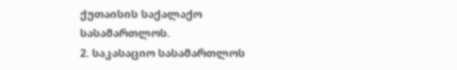ქუთაისის საქალაქო სასამართლოს.
2. საკასაციო სასამართლოს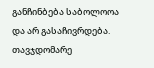განჩინბება საბოლოოა და არ გასაჩივრდება.
თავჯდომარე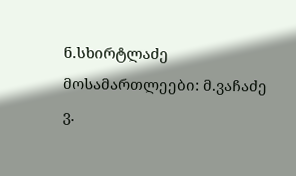ნ.სხირტლაძე
მოსამართლეები: მ.ვაჩაძე
ვ.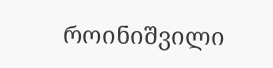როინიშვილი